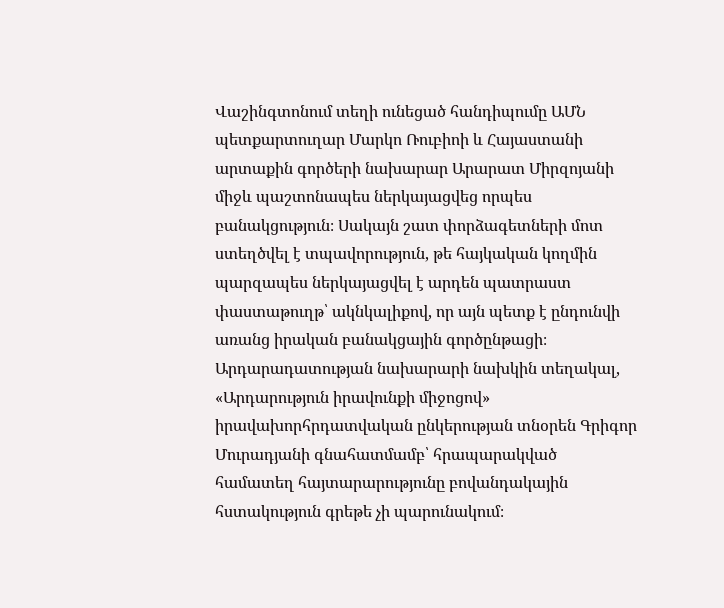Վաշինգտոնում տեղի ունեցած հանդիպումը ԱՄՆ պետքարտուղար Մարկո Ռուբիոի և Հայաստանի արտաքին գործերի նախարար Արարատ Միրզոյանի միջև պաշտոնապես ներկայացվեց որպես բանակցություն։ Սակայն շատ փորձագետների մոտ ստեղծվել է տպավորություն, թե հայկական կողմին պարզապես ներկայացվել է արդեն պատրաստ փաստաթուղթ՝ ակնկալիքով, որ այն պետք է ընդունվի առանց իրական բանակցային գործընթացի։
Արդարադատության նախարարի նախկին տեղակալ, «Արդարություն իրավունքի միջոցով» իրավախորհրդատվական ընկերության տնօրեն Գրիգոր Մուրադյանի գնահատմամբ՝ հրապարակված համատեղ հայտարարությունը բովանդակային հստակություն գրեթե չի պարունակում։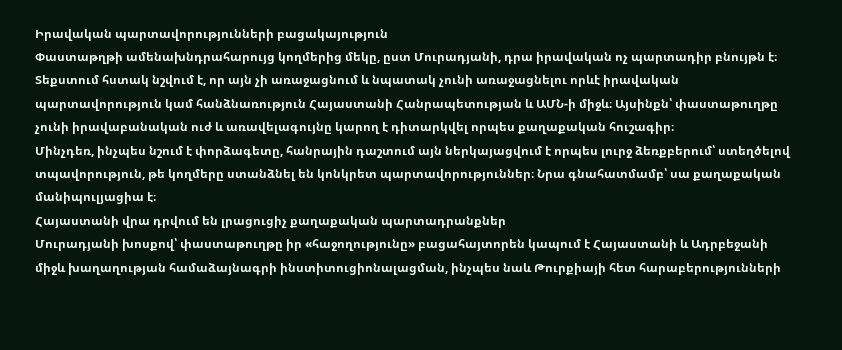Իրավական պարտավորությունների բացակայություն
Փաստաթղթի ամենախնդրահարույց կողմերից մեկը, ըստ Մուրադյանի, դրա իրավական ոչ պարտադիր բնույթն է։ Տեքստում հստակ նշվում է, որ այն չի առաջացնում և նպատակ չունի առաջացնելու որևէ իրավական պարտավորություն կամ հանձնառություն Հայաստանի Հանրապետության և ԱՄՆ-ի միջև։ Այսինքն՝ փաստաթուղթը չունի իրավաբանական ուժ և առավելագույնը կարող է դիտարկվել որպես քաղաքական հուշագիր։
Մինչդեռ, ինչպես նշում է փորձագետը, հանրային դաշտում այն ներկայացվում է որպես լուրջ ձեռքբերում՝ ստեղծելով տպավորություն, թե կողմերը ստանձնել են կոնկրետ պարտավորություններ։ Նրա գնահատմամբ՝ սա քաղաքական մանիպուլյացիա է։
Հայաստանի վրա դրվում են լրացուցիչ քաղաքական պարտադրանքներ
Մուրադյանի խոսքով՝ փաստաթուղթը իր «հաջողությունը» բացահայտորեն կապում է Հայաստանի և Ադրբեջանի միջև խաղաղության համաձայնագրի ինստիտուցիոնալացման, ինչպես նաև Թուրքիայի հետ հարաբերությունների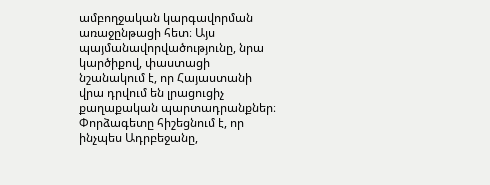ամբողջական կարգավորման առաջընթացի հետ։ Այս պայմանավորվածությունը, նրա կարծիքով, փաստացի նշանակում է, որ Հայաստանի վրա դրվում են լրացուցիչ քաղաքական պարտադրանքներ։
Փորձագետը հիշեցնում է, որ ինչպես Ադրբեջանը,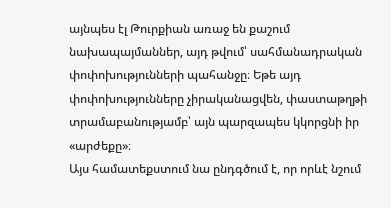այնպես էլ Թուրքիան առաջ են քաշում նախապայմաններ, այդ թվում՝ սահմանադրական փոփոխությունների պահանջը։ Եթե այդ փոփոխությունները չիրականացվեն, փաստաթղթի տրամաբանությամբ՝ այն պարզապես կկորցնի իր «արժեքը»։
Այս համատեքստում նա ընդգծում է, որ որևէ նշում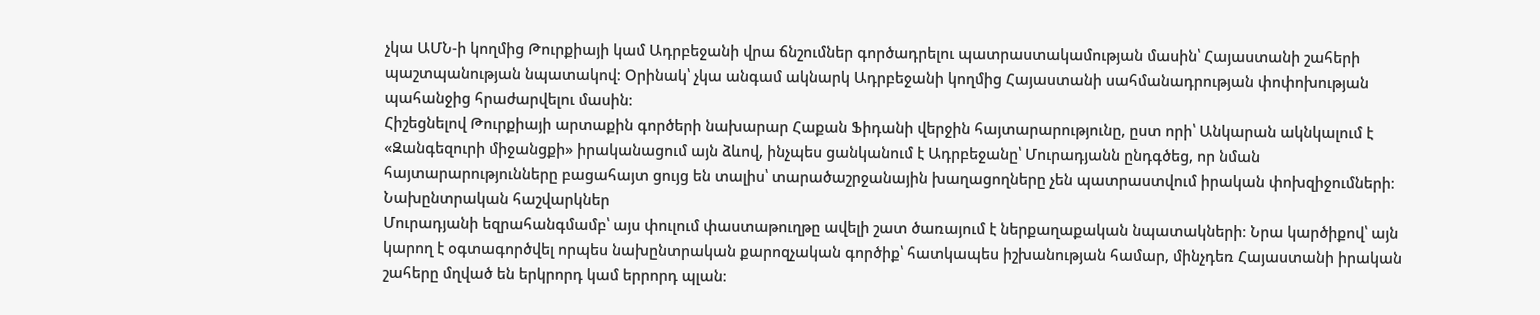չկա ԱՄՆ-ի կողմից Թուրքիայի կամ Ադրբեջանի վրա ճնշումներ գործադրելու պատրաստակամության մասին՝ Հայաստանի շահերի պաշտպանության նպատակով։ Օրինակ՝ չկա անգամ ակնարկ Ադրբեջանի կողմից Հայաստանի սահմանադրության փոփոխության պահանջից հրաժարվելու մասին։
Հիշեցնելով Թուրքիայի արտաքին գործերի նախարար Հաքան Ֆիդանի վերջին հայտարարությունը, ըստ որի՝ Անկարան ակնկալում է «Զանգեզուրի միջանցքի» իրականացում այն ձևով, ինչպես ցանկանում է Ադրբեջանը՝ Մուրադյանն ընդգծեց, որ նման հայտարարությունները բացահայտ ցույց են տալիս՝ տարածաշրջանային խաղացողները չեն պատրաստվում իրական փոխզիջումների։
Նախընտրական հաշվարկներ
Մուրադյանի եզրահանգմամբ՝ այս փուլում փաստաթուղթը ավելի շատ ծառայում է ներքաղաքական նպատակների։ Նրա կարծիքով՝ այն կարող է օգտագործվել որպես նախընտրական քարոզչական գործիք՝ հատկապես իշխանության համար, մինչդեռ Հայաստանի իրական շահերը մղված են երկրորդ կամ երրորդ պլան։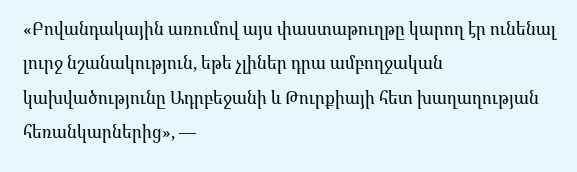«Բովանդակային առումով այս փաստաթուղթը կարող էր ունենալ լուրջ նշանակություն, եթե չլիներ դրա ամբողջական կախվածությունը Ադրբեջանի և Թուրքիայի հետ խաղաղության հեռանկարներից», —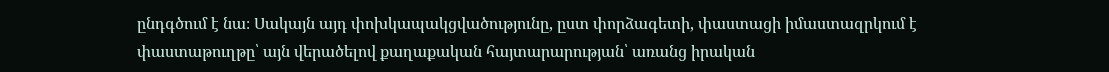ընդգծում է նա։ Սակայն այդ փոխկապակցվածությունը, ըստ փորձագետի, փաստացի իմաստազրկում է փաստաթուղթը՝ այն վերածելով քաղաքական հայտարարության՝ առանց իրական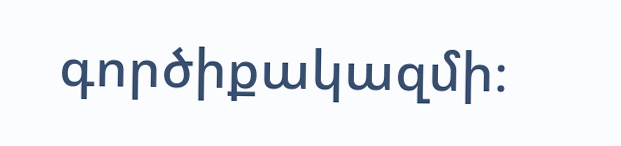գործիքակազմի։